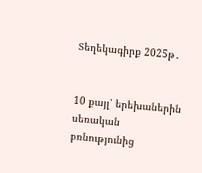Տեղեկագիրք 2025թ․


10 քայլ՝ երեխաներին սեռական բռնությունից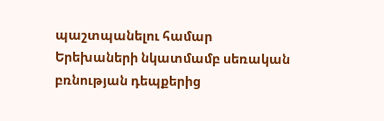պաշտպանելու համար
Երեխաների նկատմամբ սեռական բռնության դեպքերից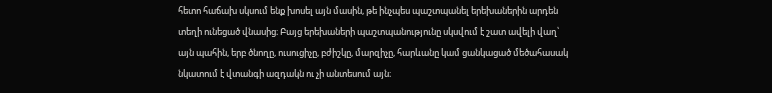հետո հաճախ սկսում ենք խոսել այն մասին, թե ինչպես պաշտպանել երեխաներին արդեն տեղի ունեցած վնասից։ Բայց երեխաների պաշտպանությունը սկսվում է շատ ավելի վաղ՝ այն պահին, երբ ծնողը, ուսուցիչը, բժիշկը, մարզիչը, հարևանը կամ ցանկացած մեծահասակ նկատում է վտանգի ազդակն ու չի անտեսում այն։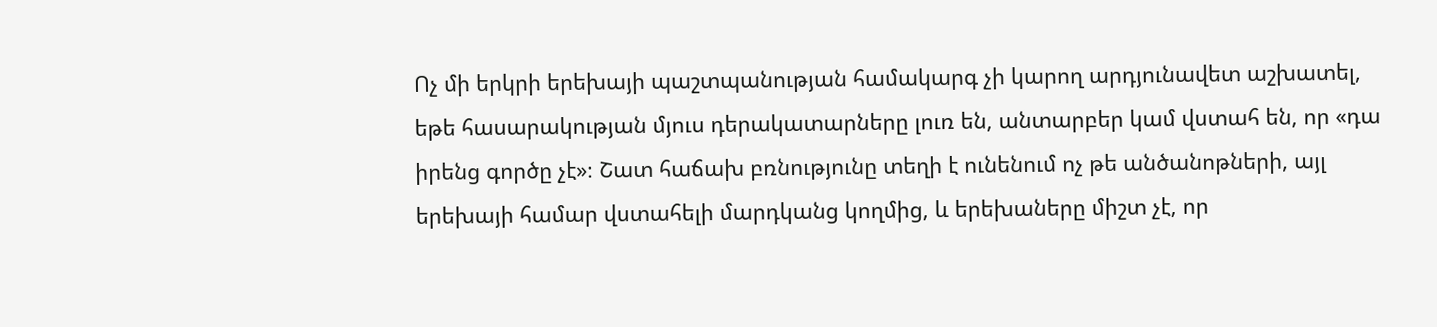Ոչ մի երկրի երեխայի պաշտպանության համակարգ չի կարող արդյունավետ աշխատել, եթե հասարակության մյուս դերակատարները լուռ են, անտարբեր կամ վստահ են, որ «դա իրենց գործը չէ»։ Շատ հաճախ բռնությունը տեղի է ունենում ոչ թե անծանոթների, այլ երեխայի համար վստահելի մարդկանց կողմից, և երեխաները միշտ չէ, որ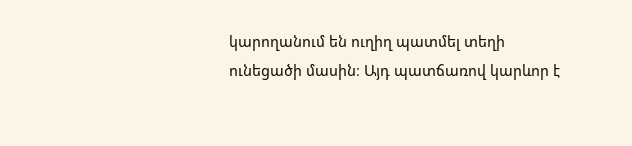կարողանում են ուղիղ պատմել տեղի ունեցածի մասին։ Այդ պատճառով կարևոր է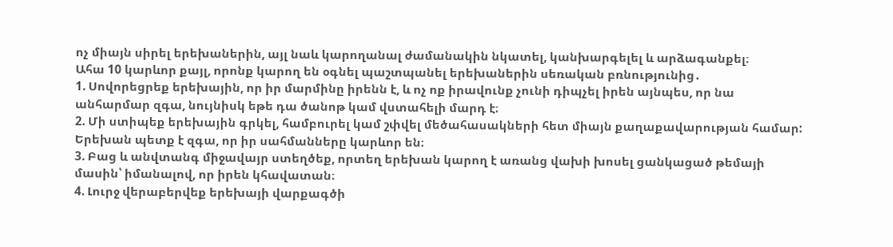ոչ միայն սիրել երեխաներին, այլ նաև կարողանալ ժամանակին նկատել, կանխարգելել և արձագանքել։
Ահա 10 կարևոր քայլ, որոնք կարող են օգնել պաշտպանել երեխաներին սեռական բռնությունից․
1. Սովորեցրեք երեխային, որ իր մարմինը իրենն է, և ոչ ոք իրավունք չունի դիպչել իրեն այնպես, որ նա անհարմար զգա, նույնիսկ եթե դա ծանոթ կամ վստահելի մարդ է։
2. Մի ստիպեք երեխային գրկել, համբուրել կամ շփվել մեծահասակների հետ միայն քաղաքավարության համար: Երեխան պետք է զգա, որ իր սահմանները կարևոր են։
3. Բաց և անվտանգ միջավայր ստեղծեք, որտեղ երեխան կարող է առանց վախի խոսել ցանկացած թեմայի մասին՝ իմանալով, որ իրեն կհավատան։
4. Լուրջ վերաբերվեք երեխայի վարքագծի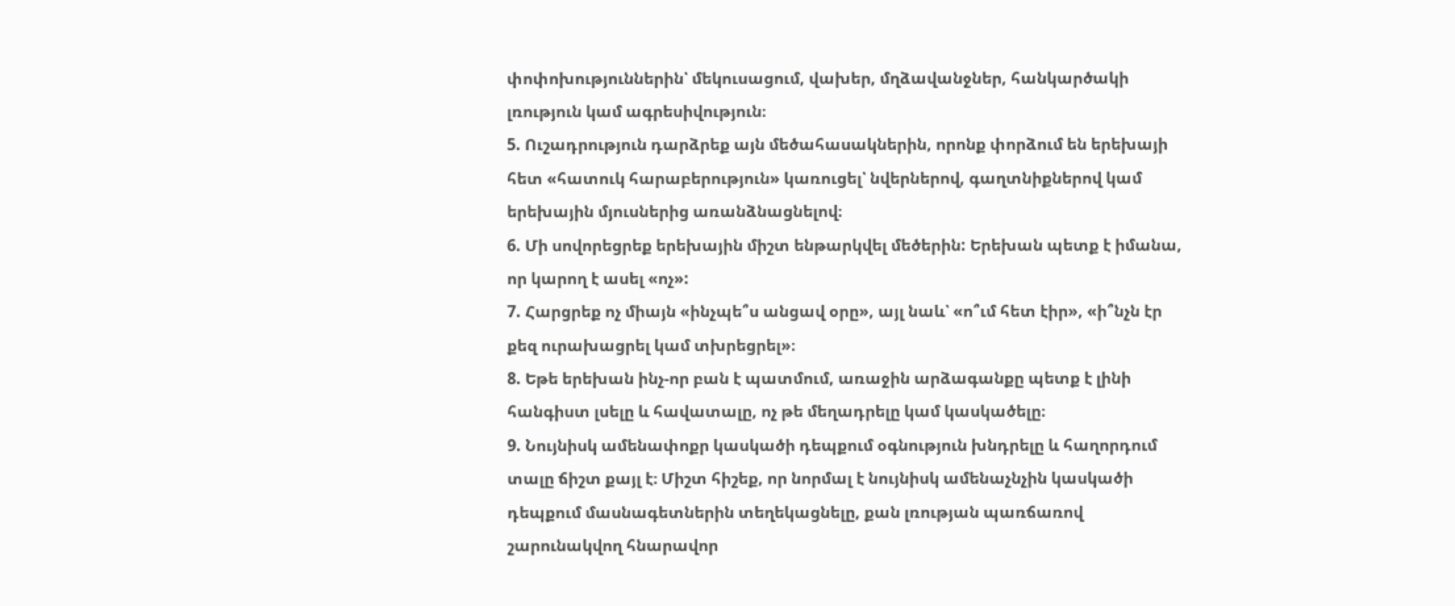փոփոխություններին՝ մեկուսացում, վախեր, մղձավանջներ, հանկարծակի լռություն կամ ագրեսիվություն։
5. Ուշադրություն դարձրեք այն մեծահասակներին, որոնք փորձում են երեխայի հետ «հատուկ հարաբերություն» կառուցել՝ նվերներով, գաղտնիքներով կամ երեխային մյուսներից առանձնացնելով։
6. Մի սովորեցրեք երեխային միշտ ենթարկվել մեծերին: Երեխան պետք է իմանա, որ կարող է ասել «ոչ»:
7. Հարցրեք ոչ միայն «ինչպե՞ս անցավ օրը», այլ նաև՝ «ո՞ւմ հետ էիր», «ի՞նչն էր քեզ ուրախացրել կամ տխրեցրել»։
8. Եթե երեխան ինչ-որ բան է պատմում, առաջին արձագանքը պետք է լինի հանգիստ լսելը և հավատալը, ոչ թե մեղադրելը կամ կասկածելը։
9. Նույնիսկ ամենափոքր կասկածի դեպքում օգնություն խնդրելը և հաղորդում տալը ճիշտ քայլ է։ Միշտ հիշեք, որ նորմալ է նույնիսկ ամենաչնչին կասկածի դեպքում մասնագետներին տեղեկացնելը, քան լռության պառճառով շարունակվող հնարավոր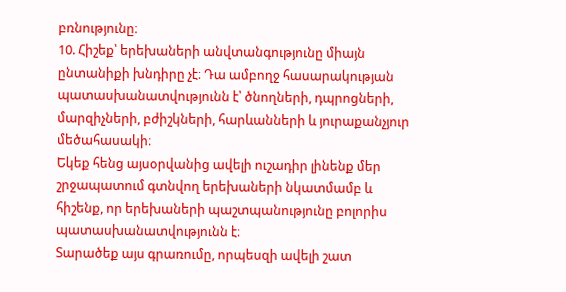բռնությունը։
10. Հիշեք՝ երեխաների անվտանգությունը միայն ընտանիքի խնդիրը չէ։ Դա ամբողջ հասարակության պատասխանատվությունն է՝ ծնողների, դպրոցների, մարզիչների, բժիշկների, հարևանների և յուրաքանչյուր մեծահասակի։
Եկեք հենց այսօրվանից ավելի ուշադիր լինենք մեր շրջապատում գտնվող երեխաների նկատմամբ և հիշենք, որ երեխաների պաշտպանությունը բոլորիս պատասխանատվությունն է։
Տարածեք այս գրառումը, որպեսզի ավելի շատ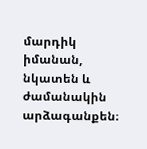մարդիկ իմանան, նկատեն և ժամանակին արձագանքեն։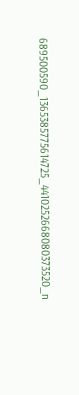689500590_1365385775614725_4410252668080373520_n